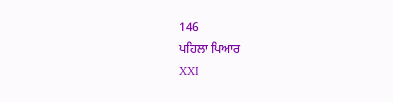146
ਪਹਿਲਾ ਪਿਆਰ
XXI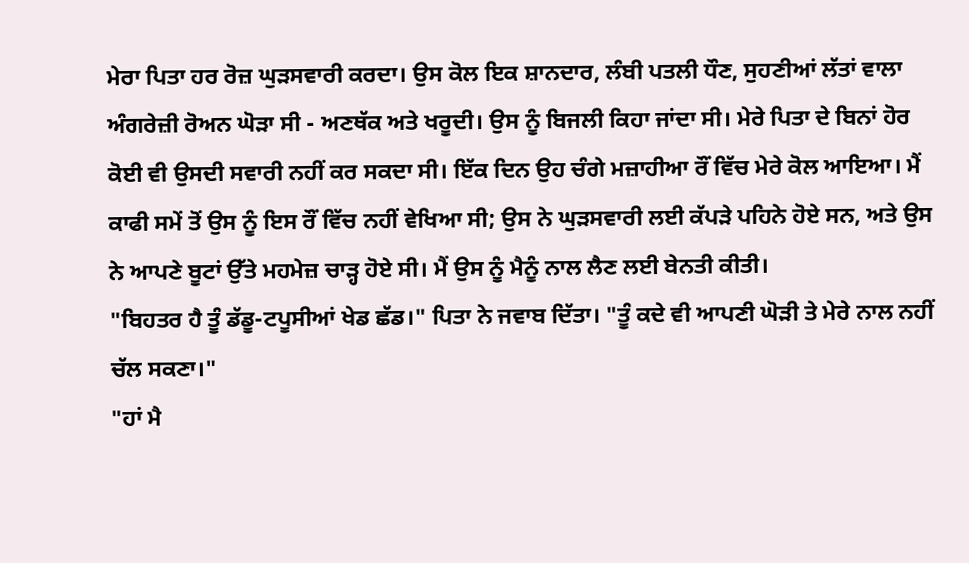ਮੇਰਾ ਪਿਤਾ ਹਰ ਰੋਜ਼ ਘੁੜਸਵਾਰੀ ਕਰਦਾ। ਉਸ ਕੋਲ ਇਕ ਸ਼ਾਨਦਾਰ, ਲੰਬੀ ਪਤਲੀ ਧੌਣ, ਸੁਹਣੀਆਂ ਲੱਤਾਂ ਵਾਲਾ ਅੰਗਰੇਜ਼ੀ ਰੋਅਨ ਘੋੜਾ ਸੀ - ਅਣਥੱਕ ਅਤੇ ਖਰੂਦੀ। ਉਸ ਨੂੰ ਬਿਜਲੀ ਕਿਹਾ ਜਾਂਦਾ ਸੀ। ਮੇਰੇ ਪਿਤਾ ਦੇ ਬਿਨਾਂ ਹੋਰ ਕੋਈ ਵੀ ਉਸਦੀ ਸਵਾਰੀ ਨਹੀਂ ਕਰ ਸਕਦਾ ਸੀ। ਇੱਕ ਦਿਨ ਉਹ ਚੰਗੇ ਮਜ਼ਾਹੀਆ ਰੌਂ ਵਿੱਚ ਮੇਰੇ ਕੋਲ ਆਇਆ। ਮੈਂ ਕਾਫੀ ਸਮੇਂ ਤੋਂ ਉਸ ਨੂੰ ਇਸ ਰੌਂ ਵਿੱਚ ਨਹੀਂ ਵੇਖਿਆ ਸੀ; ਉਸ ਨੇ ਘੁੜਸਵਾਰੀ ਲਈ ਕੱਪੜੇ ਪਹਿਨੇ ਹੋਏ ਸਨ, ਅਤੇ ਉਸ ਨੇ ਆਪਣੇ ਬੂਟਾਂ ਉੱਤੇ ਮਹਮੇਜ਼ ਚਾੜ੍ਹ ਹੋਏ ਸੀ। ਮੈਂ ਉਸ ਨੂੰ ਮੈਨੂੰ ਨਾਲ ਲੈਣ ਲਈ ਬੇਨਤੀ ਕੀਤੀ।
"ਬਿਹਤਰ ਹੈ ਤੂੰ ਡੱਡੂ-ਟਪੂਸੀਆਂ ਖੇਡ ਛੱਡ।" ਪਿਤਾ ਨੇ ਜਵਾਬ ਦਿੱਤਾ। "ਤੂੰ ਕਦੇ ਵੀ ਆਪਣੀ ਘੋੜੀ ਤੇ ਮੇਰੇ ਨਾਲ ਨਹੀਂ ਚੱਲ ਸਕਣਾ।"
"ਹਾਂ ਮੈ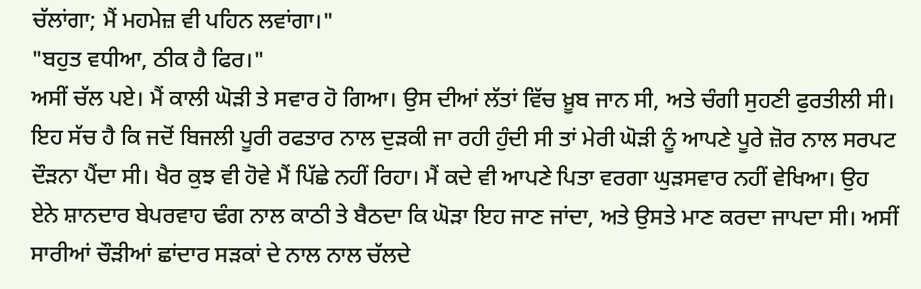ਚੱਲਾਂਗਾ; ਮੈਂ ਮਹਮੇਜ਼ ਵੀ ਪਹਿਨ ਲਵਾਂਗਾ।"
"ਬਹੁਤ ਵਧੀਆ, ਠੀਕ ਹੈ ਫਿਰ।"
ਅਸੀਂ ਚੱਲ ਪਏ। ਮੈਂ ਕਾਲੀ ਘੋੜੀ ਤੇ ਸਵਾਰ ਹੋ ਗਿਆ। ਉਸ ਦੀਆਂ ਲੱਤਾਂ ਵਿੱਚ ਖ਼ੂਬ ਜਾਨ ਸੀ, ਅਤੇ ਚੰਗੀ ਸੁਹਣੀ ਫੁਰਤੀਲੀ ਸੀ। ਇਹ ਸੱਚ ਹੈ ਕਿ ਜਦੋਂ ਬਿਜਲੀ ਪੂਰੀ ਰਫਤਾਰ ਨਾਲ ਦੁੜਕੀ ਜਾ ਰਹੀ ਹੁੰਦੀ ਸੀ ਤਾਂ ਮੇਰੀ ਘੋੜੀ ਨੂੰ ਆਪਣੇ ਪੂਰੇ ਜ਼ੋਰ ਨਾਲ ਸਰਪਟ ਦੌੜਨਾ ਪੈਂਦਾ ਸੀ। ਖੈਰ ਕੁਝ ਵੀ ਹੋਵੇ ਮੈਂ ਪਿੱਛੇ ਨਹੀਂ ਰਿਹਾ। ਮੈਂ ਕਦੇ ਵੀ ਆਪਣੇ ਪਿਤਾ ਵਰਗਾ ਘੁੜਸਵਾਰ ਨਹੀਂ ਵੇਖਿਆ। ਉਹ ਏਨੇ ਸ਼ਾਨਦਾਰ ਬੇਪਰਵਾਹ ਢੰਗ ਨਾਲ ਕਾਠੀ ਤੇ ਬੈਠਦਾ ਕਿ ਘੋੜਾ ਇਹ ਜਾਣ ਜਾਂਦਾ, ਅਤੇ ਉਸਤੇ ਮਾਣ ਕਰਦਾ ਜਾਪਦਾ ਸੀ। ਅਸੀਂ ਸਾਰੀਆਂ ਚੌੜੀਆਂ ਛਾਂਦਾਰ ਸੜਕਾਂ ਦੇ ਨਾਲ ਨਾਲ ਚੱਲਦੇ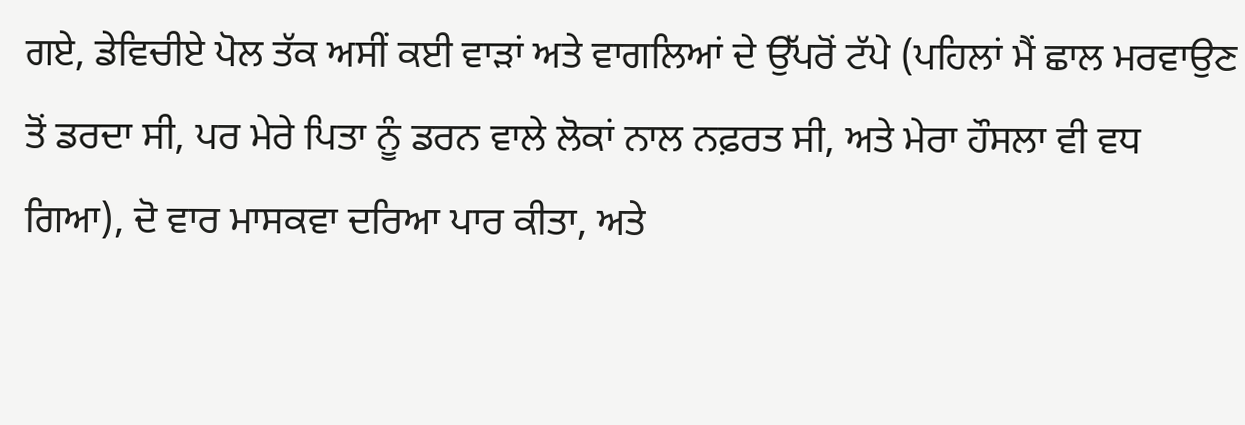ਗਏ, ਡੇਵਿਚੀਏ ਪੋਲ ਤੱਕ ਅਸੀਂ ਕਈ ਵਾੜਾਂ ਅਤੇ ਵਾਗਲਿਆਂ ਦੇ ਉੱਪਰੋਂ ਟੱਪੇ (ਪਹਿਲਾਂ ਮੈਂ ਛਾਲ ਮਰਵਾਉਣ ਤੋਂ ਡਰਦਾ ਸੀ, ਪਰ ਮੇਰੇ ਪਿਤਾ ਨੂੰ ਡਰਨ ਵਾਲੇ ਲੋਕਾਂ ਨਾਲ ਨਫ਼ਰਤ ਸੀ, ਅਤੇ ਮੇਰਾ ਹੌਸਲਾ ਵੀ ਵਧ ਗਿਆ), ਦੋ ਵਾਰ ਮਾਸਕਵਾ ਦਰਿਆ ਪਾਰ ਕੀਤਾ, ਅਤੇ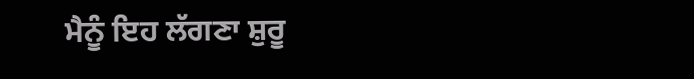ਮੈਨੂੰ ਇਹ ਲੱਗਣਾ ਸ਼ੁਰੂ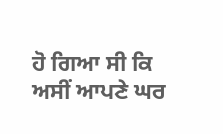ਹੋ ਗਿਆ ਸੀ ਕਿ ਅਸੀਂ ਆਪਣੇ ਘਰ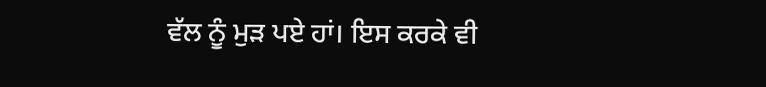ਵੱਲ ਨੂੰ ਮੁੜ ਪਏ ਹਾਂ। ਇਸ ਕਰਕੇ ਵੀ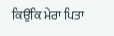ਕਿਉਂਕਿ ਮੇਰਾ ਪਿਤਾ